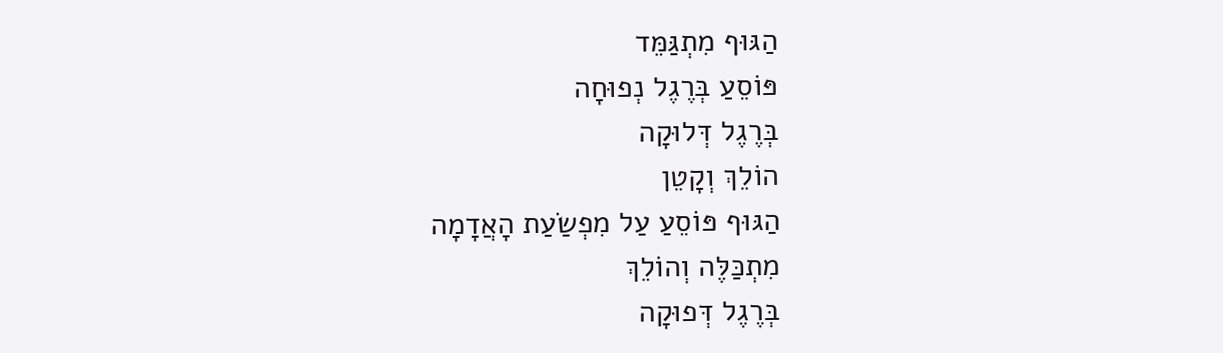הַגּוּף מִתְגַּמֵּד
פּוֹסֵעַ בְּרֶגֶל נְפוּחָה
בְּרֶגֶל דְּלוּקָה
הוֹלֵךְ וְקָטֵן
הַגּוּף פּוֹסֵעַ עַל מִפְשַׂעַת הָאֲדָמָה
מִתְכַּלֶּה וְהוֹלֵךְ
בְּרֶגֶל דְּפוּקָה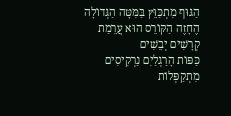הַגּוּף מִתְכַּוֵּץ בַּמִּטָּה הַגְּדוֹלָה
הֶחָזֶה הַקּוֹרֵס הוּא עֲרֵמַת קְרָשִׁים יְבֵשִׁים
כַּפּוֹת הָרַגְלַיִם נַרְקִיסִים
מִתְקַפְּלוֹת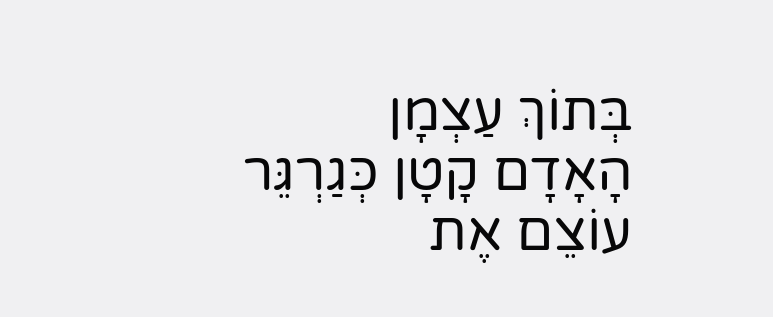בְּתוֹךְ עַצְמָן
הָאָדָם קָטָן כְּגַרְגֵּר
עוֹצֵם אֶת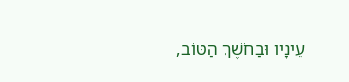עֵינָיו וּבַחֹשֶׁךְ הַטּוֹב,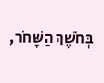בְּחֹשֶׁךְ הַשָּׁחֹר,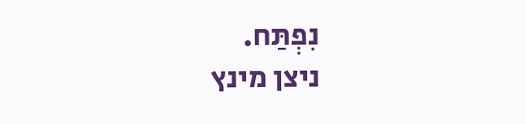נִפְתַּח.
ניצן מינץ